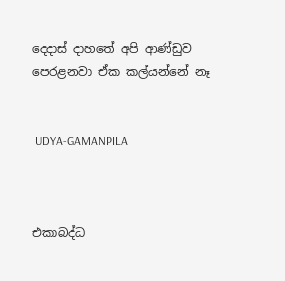දෙදාස් දාහතේ අපි ආණ්ඩුව පෙරළනවා ඒක කල්යන්නේ නෑ


 UDYA-GAMANPILA



එකාබද්ධ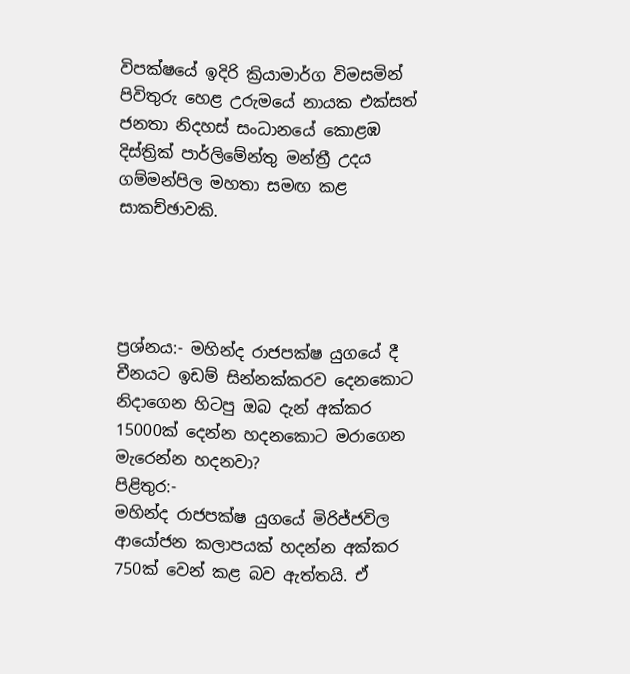විපක්ෂයේ ඉදිරි ක්‍රියාමාර්ග විමසමින් පිවිතුරු හෙළ උරුමයේ නායක එක්සත් ජනතා නිදහස් සංධානයේ කොළඹ දිස්ත්‍රික් පාර්ලිමේන්තු මන්ත්‍රී උදය ගම්මන්පිල මහතා සමඟ කළ සාකච්ඡාවකි.




ප්‍රශ්නය:- මහින්ද රාජපක්ෂ යුගයේ දී චීනයට ඉඩම් සින්නක්කරව දෙනකොට නිදාගෙන හිටපු ඔබ දැන් අක්කර 15000ක් දෙන්න හදනකොට මරාගෙන මැරෙන්න හදනවා?
පිළිතුර:-
මහින්ද රාජපක්ෂ යුගයේ මිරිජ්ජවිල ආයෝජන කලාපයක් හදන්න අක්කර 750ක් වෙන් කළ බව ඇත්තයි. ඒ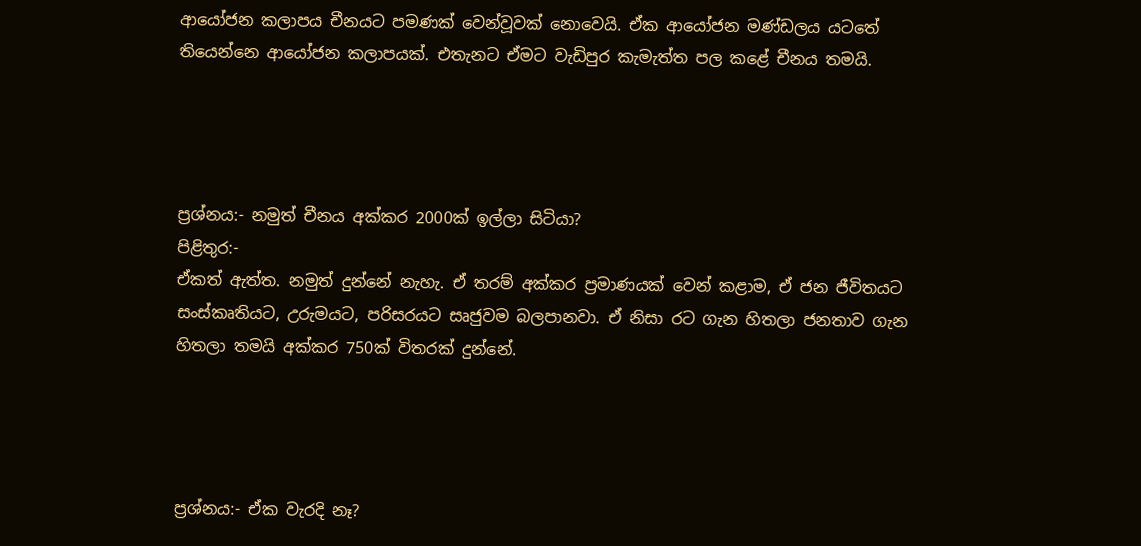ආයෝජන කලාපය චීනයට පමණක් වෙන්වූවක් නොවෙයි. ඒක ආයෝජන මණ්ඩලය යටතේ තියෙන්නෙ ආයෝජන කලාපයක්. එතැනට ඒමට වැඩිපුර කැමැත්ත පල කළේ චීනය තමයි.




ප්‍රශ්නය:- නමුත් චීනය අක්කර 2000ක් ඉල්ලා සිටියා?
පිළිතුර:-
ඒකත් ඇත්ත. නමුත් දුන්නේ නැහැ. ඒ තරම් අක්කර ප්‍රමාණයක් වෙන් කළාම, ඒ ජන ජීවිතයට සංස්කෘතියට, උරුමයට, පරිසරයට සෘජුවම බලපානවා. ඒ නිසා රට ගැන හිතලා ජනතාව ගැන හිතලා තමයි අක්කර 750ක් විතරක් දුන්නේ.




ප්‍රශ්නය:- ඒක වැරදි නෑ?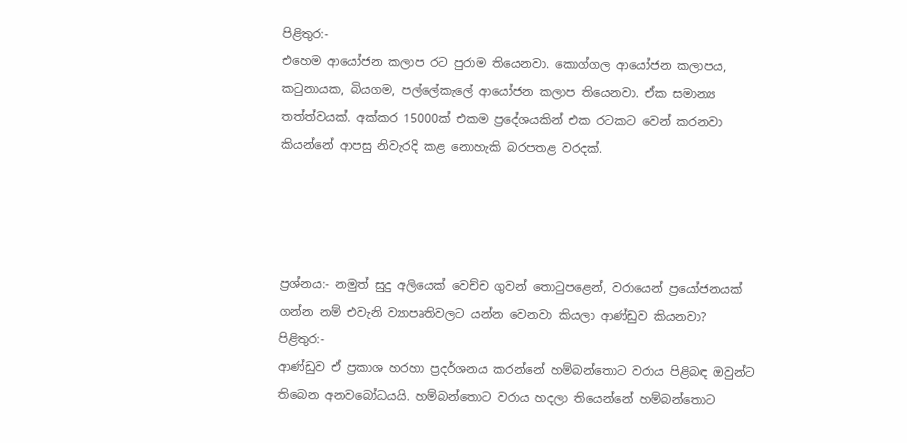පිළිතුර:-
එහෙම ආයෝජන කලාප රට පුරාම තියෙනවා. කොග්ගල ආයෝජන කලාපය, කටුනායක, බියගම, පල්ලේකැලේ ආයෝජන කලාප තියෙනවා. ඒක සමාන්‍ය තත්ත්වයක්. අක්කර 15000ක් එකම ප්‍රදේශයකින් එක රටකට වෙන් කරනවා කියන්නේ ආපසු නිවැරදි කළ නොහැකි බරපතළ වරදක්.




ප්‍රශ්නය:- නමුත් සුදු අලියෙක් වෙච්ච ගුවන් තොටුපළෙන්, වරායෙන් ප්‍රයෝජනයක් ගන්න නම් එවැනි ව්‍යාපෘතිවලට යන්න වෙනවා කියලා ආණ්ඩුව කියනවා?
පිළිතුර:-
ආණ්ඩුව ඒ ප්‍රකාශ හරහා ප්‍රදර්ශනය කරන්නේ හම්බන්තොට වරාය පිළිබඳ ඔවුන්ට තිබෙන අනවබෝධයයි. හම්බන්තොට වරාය හදලා තියෙන්නේ හම්බන්තොට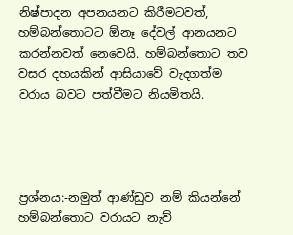නිෂ්පාදන අපනයනට කිරීමටවත්, හම්බන්තොටට ඕනෑ දේවල් ආනයනට කරන්නවත් නෙවෙයි. හම්බන්තොට තව වසර දහයකින් ආසියාවේ වැදගත්ම වරාය බවට පත්වීමට නියමිතයි.




ප්‍රශ්නය:-නමුත් ආණ්ඩුව නම් කියන්නේ හම්බන්තොට වරායට නැව්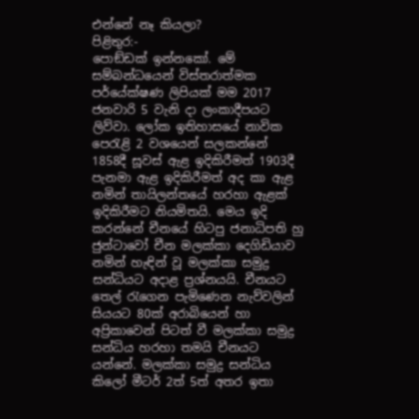එන්නේ නෑ කියලා?
පිළිතුර:-
පොඞ්ඩක් ඉන්නකෝ. මේ සම්බන්ධයෙන් විස්තරාත්මක පර්යේක්ෂණ ලිපියක් මම 2017 ජනවාරි 5 වැනි දා ලංකාදීපයට ලිව්වා. ලෝක ඉතිහාසයේ නාවික පෙරැළි 2 වශයෙන් සලකන්නේ 1858දී සූවස් ඇළ ඉදිකිරීමත් 1903දී පැනමා ඇළ ඉදිකිරීමත් අද කා ඇළ නමින් තායිලන්තයේ හරහා ඇළක් ඉදිකිරීමට නියමිතයි. මෙය ඉදි කරන්නේ චීනයේ හිටපු ජනාධිපති හු ජුන්ටාවෝ චීන මලක්කා දෙගිඩියාව නමින් හැඳින් වූ මලක්කා සමුද්‍ර සන්ධියට අදාළ ප්‍රශ්නයයි. චීනයට තෙල් රැගෙන පැමිණෙන නැව්වලින් සියයට 80ක් අරාබියෙන් හා අප්‍රිකාවෙන් පිටත් වී මලක්කා සමුද්‍ර සන්ධිය හරහා තමයි චීනයට යන්නේ. මලක්කා සමුද්‍ර සන්ධිය කිලෝ මීටර් 2ත් 5ත් අතර ඉතා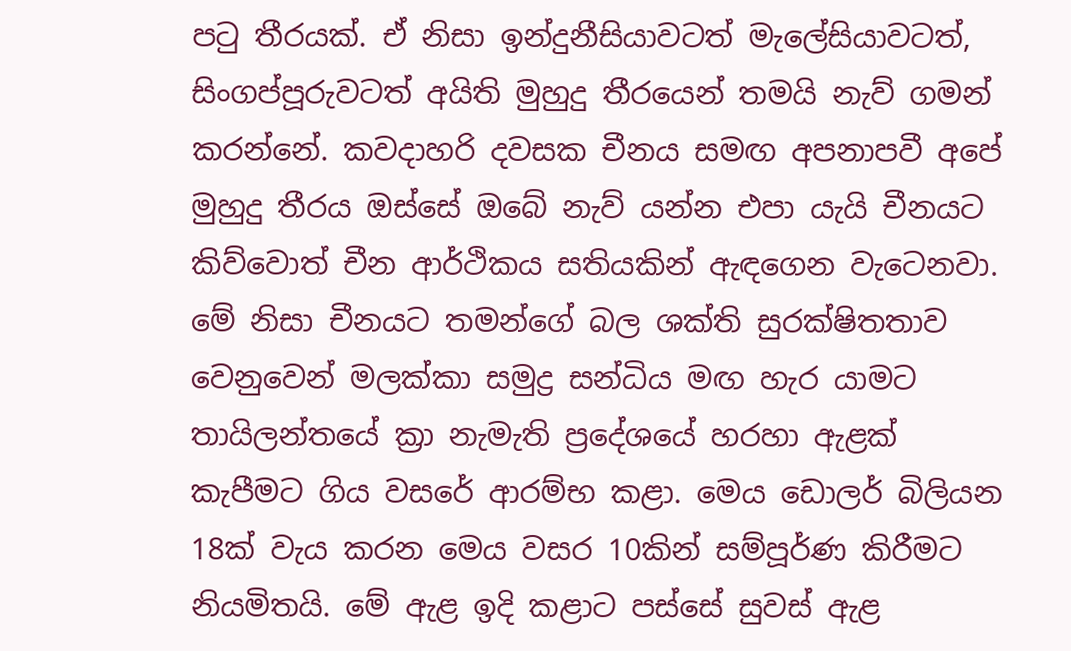පටු තීරයක්. ඒ නිසා ඉන්දුනීසියාවටත් මැලේසියාවටත්, සිංගප්පූරුවටත් අයිති මුහුදු තීරයෙන් තමයි නැව් ගමන් කරන්නේ. කවදාහරි දවසක චීනය සමඟ අපනාපවී අපේ මුහුදු තීරය ඔස්සේ ඔබේ නැව් යන්න එපා යැයි චීනයට කිව්වොත් චීන ආර්ථිකය සතියකින් ඇඳගෙන වැටෙනවා. මේ නිසා චීනයට තමන්ගේ බල ශක්ති සුරක්ෂිතතාව වෙනුවෙන් මලක්කා සමුද්‍ර සන්ධිය මඟ හැර යාමට තායිලන්තයේ ක්‍රා නැමැති ප්‍රදේශයේ හරහා ඇළක් කැපීමට ගිය වසරේ ආරම්භ කළා. මෙය ඩොලර් බිලියන 18ක් වැය කරන මෙය වසර 10කින් සම්පූර්ණ කිරීමට නියමිතයි. මේ ඇළ ඉදි කළාට පස්සේ සුවස් ඇළ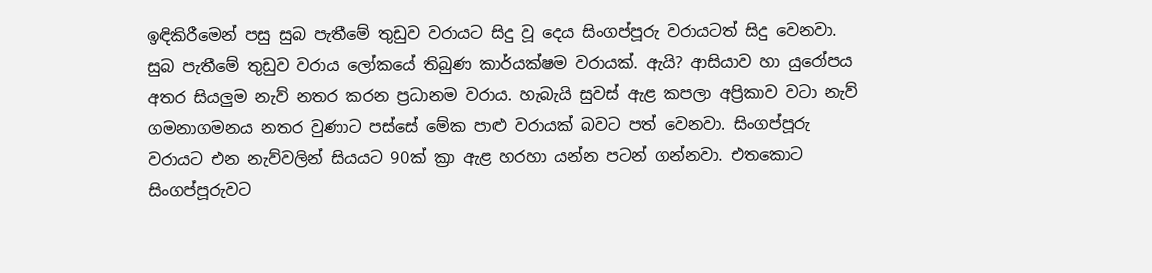ඉඳිකිරීමෙන් පසු සුබ පැතීමේ තුඩුව වරායට සිදු වූ දෙය සිංගප්පූරු වරායටත් සිදු වෙනවා. සුබ පැතීමේ තුඩුව වරාය ලෝකයේ තිබුණ කාර්යක්ෂම වරායක්. ඇයි? ආසියාව හා යුරෝපය අතර සියලුම නැව් නතර කරන ප්‍රධානම වරාය. හැබැයි සුවස් ඇළ කපලා අප්‍රිකාව වටා නැව් ගමනාගමනය නතර වුණාට පස්සේ මේක පාළු වරායක් බවට පත් වෙනවා. සිංගප්පූරු වරායට එන නැව්වලින් සියයට 90ක් ක්‍රා ඇළ හරහා යන්න පටන් ගන්නවා. එතකොට සිංගප්පූරුවට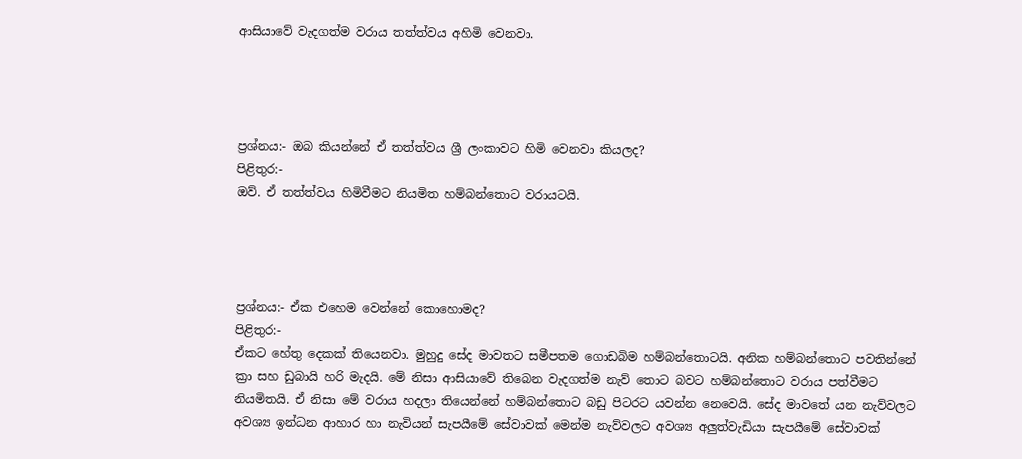ආසියාවේ වැදගත්ම වරාය තත්ත්වය අහිමි වෙනවා.




ප්‍රශ්නය:- ඔබ කියන්නේ ඒ තත්ත්වය ශ්‍රී ලංකාවට හිමි වෙනවා කියලද?
පිළිතුර:-
ඔව්. ඒ තත්ත්වය හිමිවීමට නියමිත හම්බන්තොට වරායටයි.




ප්‍රශ්නය:- ඒක එහෙම වෙන්නේ කොහොමද?
පිළිතුර:-
ඒකට හේතු දෙකක් තියෙනවා. මුහුදු සේද මාවතට සමීපතම ගොඩබිම හම්බන්තොටයි. අනික හම්බන්තොට පවතින්නේ ක්‍රා සහ ඩුබායි හරි මැදයි. මේ නිසා ආසියාවේ තිබෙන වැදගත්ම නැව් තොට බවට හම්බන්තොට වරාය පත්වීමට නියමිතයි. ඒ නිසා මේ වරාය හදලා තියෙන්නේ හම්බන්තොට බඩු පිටරට යවන්න නෙවෙයි. සේද මාවතේ යන නැව්වලට අවශ්‍ය ඉන්ධන ආහාර හා නැවියන් සැපයීමේ සේවාවක් මෙන්ම නැව්වලට අවශ්‍ය අලුත්වැඩියා සැපයීමේ සේවාවක්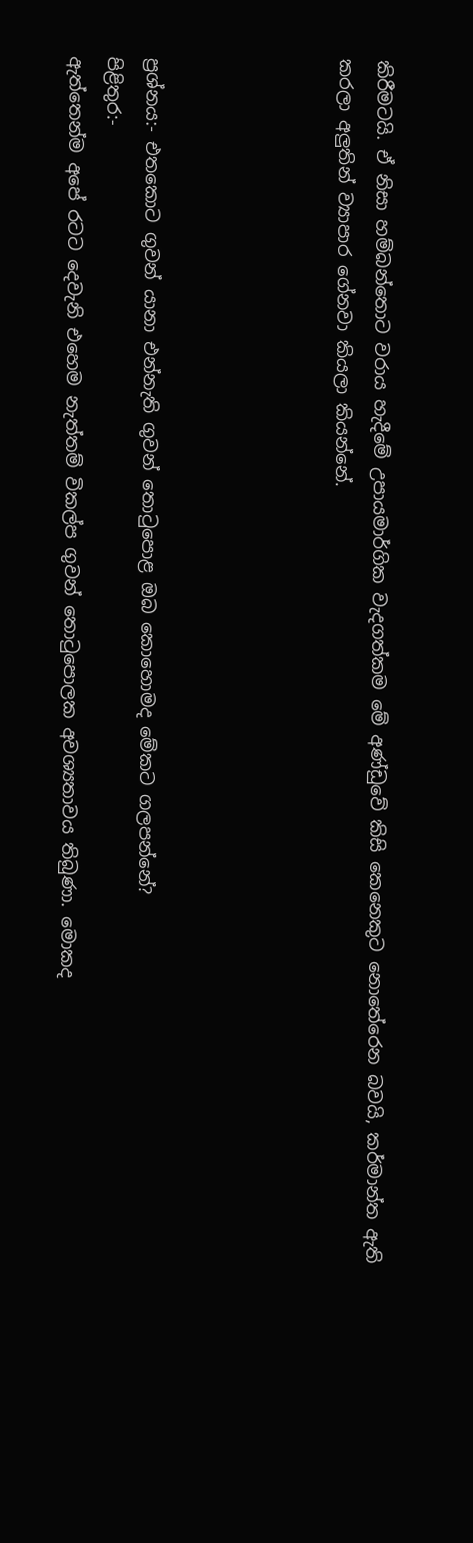කිරීමටයි. ඒ නිසා හම්බන්තොට වරාය හැදීමේ උපායමාර්ගික වැදගත්කම මේ අණ්ඩුවේ කිසි කෙනෙකුට නොතේරෙන බවයි, කර්මාන්ත ඇති කරලා අලුතින් ව්‍යාපාර ගේනවා කියලා කියන්නේ.




ප්‍රශ්නය:- එතකොට ගුවන් යානා එන්නැති ගුවන් තොටුපොළ ඔබ කොහොමද මේකට ගලපන්නේ?
පිළිතුර:-
ඇත්තෙන්ම අපේ රටට දෙවැනි එහෙම නැත්තම් විකල්ප ගුවන් තොටුපොලක අවශ්‍යතාවය තිබුණා. මොකද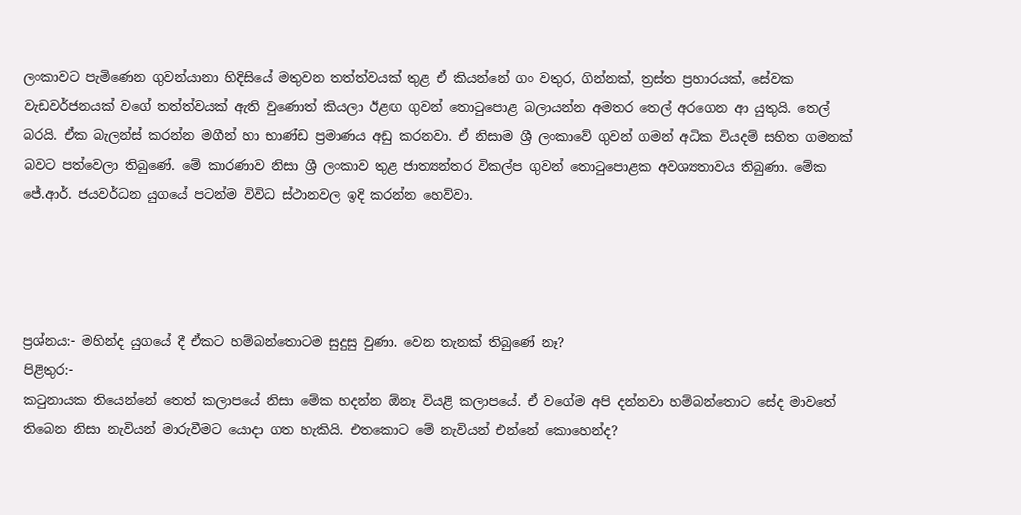ලංකාවට පැමිණෙන ගුවන්යානා හිදිසියේ මතුවන තත්ත්වයක් තුළ ඒ කියන්නේ ගං වතුර, ගින්නක්, ත්‍රස්ත ප්‍රහාරයක්, සේවක වැඩවර්ජනයක් වගේ තත්ත්වයක් ඇති වුණොත් කියලා ඊළඟ ගුවන් තොටුපොළ බලායන්න අමතර තෙල් අරගෙන ආ යුතුයි. තෙල් බරයි. ඒක බැලන්ස් කරන්න මගීන් හා භාණ්ඩ ප්‍රමාණය අඩු කරනවා. ඒ නිසාම ශ්‍රී ලංකාවේ ගුවන් ගමන් අධික වියදම් සහිත ගමනක් බවට පත්වෙලා තිබුණේ. මේ කාරණාව නිසා ශ්‍රී ලංකාව තුළ ජාත්‍යන්තර විකල්ප ගුවන් තොටුපොළක අවශ්‍යතාවය තිබුණා. මේක ජේ.ආර්. ජයවර්ධන යුගයේ පටන්ම විවිධ ස්ථානවල ඉදි කරන්න හෙව්වා.




ප්‍රශ්නය:- මහින්ද යුගයේ දී ඒකට හම්බන්තොටම සුදුසු වුණා. වෙන තැනක් තිබුණේ නෑ?
පිළිතුර:-
කටුනායක තියෙන්නේ තෙත් කලාපයේ නිසා මේක හදන්න ඕනෑ වියළි කලාපයේ. ඒ වගේම අපි දන්නවා හම්බන්තොට සේද මාවතේ තිබෙන නිසා නැවියන් මාරුවීමට යොදා ගත හැකියි. එතකොට මේ නැවියන් එන්නේ කොහෙන්ද?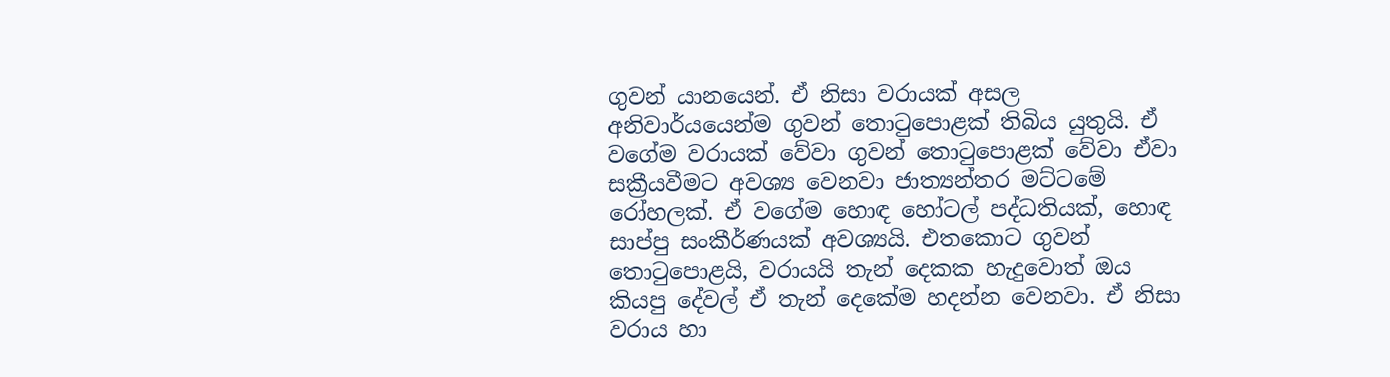ගුවන් යානයෙන්. ඒ නිසා වරායක් අසල අනිවාර්යයෙන්ම ගුවන් තොටුපොළක් තිබිය යුතුයි. ඒ වගේම වරායක් වේවා ගුවන් තොටුපොළක් වේවා ඒවා සක්‍රීයවීමට අවශ්‍ය වෙනවා ජාත්‍යන්තර මට්ටමේ රෝහලක්. ඒ වගේම හොඳ හෝටල් පද්ධතියක්, හොඳ සාප්පු සංකීර්ණයක් අවශ්‍යයි. එතකොට ගුවන් තොටුපොළයි, වරායයි තැන් දෙකක හැදුවොත් ඔය කියපු දේවල් ඒ තැන් දෙකේම හදන්න වෙනවා. ඒ නිසා වරාය හා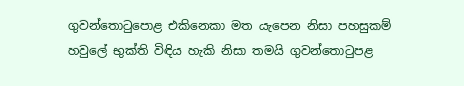ගුවන්තොටුපොළ එකිනෙකා මත යැපෙන නිසා පහසුකම් හවුලේ භුක්ති විඳිය හැකි නිසා තමයි ගුවන්තොටුපළ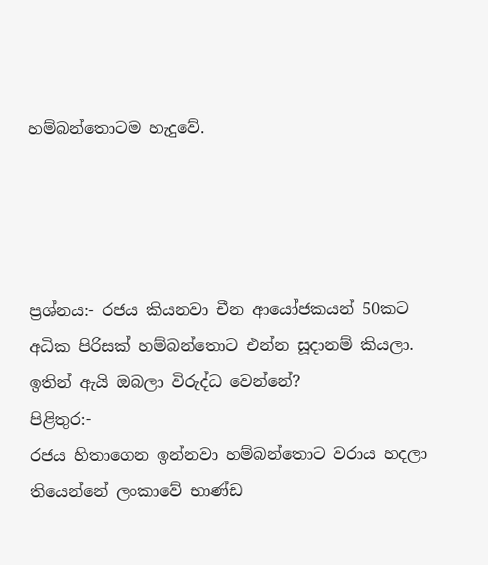හම්බන්තොටම හැදුවේ.




ප්‍රශ්නය:- රජය කියනවා චීන ආයෝජකයන් 50කට අධික පිරිසක් හම්බන්තොට එන්න සූදානම් කියලා. ඉතින් ඇයි ඔබලා විරුද්ධ වෙන්නේ?
පිළිතුර:-
රජය හිතාගෙන ඉන්නවා හම්බන්තොට වරාය හදලා තියෙන්නේ ලංකාවේ භාණ්ඩ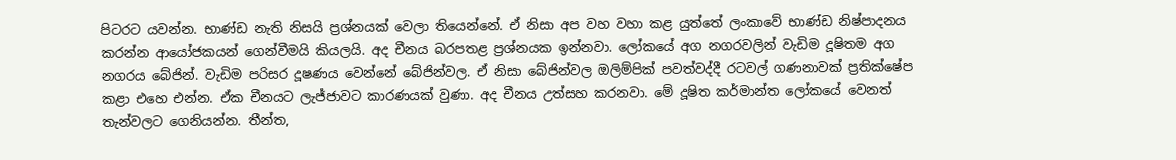පිටරට යවන්න. භාණ්ඩ නැති නිසයි ප්‍රශ්නයක් වෙලා තියෙන්නේ. ඒ නිසා අප වහ වහා කළ යුත්තේ ලංකාවේ භාණ්ඩ නිෂ්පාදනය කරන්න ආයෝජකයන් ගෙන්වීමයි කියලයි. අද චීනය බරපතළ ප්‍රශ්නයක ඉන්නවා. ලෝකයේ අග නගරවලින් වැඩිම දූෂිතම අග නගරය බේජින්. වැඩිම පරිසර දූෂණය වෙන්නේ බේජින්වල. ඒ නිසා බේජින්වල ඔලිම්පික් පවත්වද්දී රටවල් ගණනාවක් ප්‍රතික්ෂේප කළා එහෙ එන්න. ඒක චීනයට ලැජ්ජාවට කාරණයක් වුණා. අද චීනය උත්සහ කරනවා. මේ දූෂිත කර්මාන්ත ලෝකයේ වෙනත් තැන්වලට ගෙනියන්න. තීන්ත,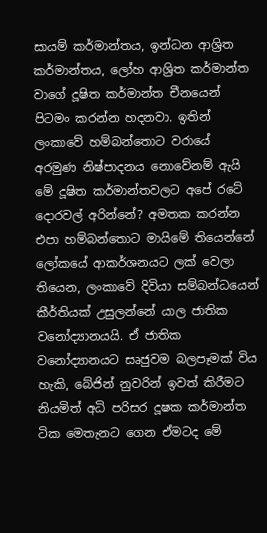සායම් කර්මාන්තය, ඉන්ධන ආශ්‍රිත කර්මාන්තය, ලෝහ ආශ්‍රිත කර්මාන්ත වාගේ දූෂිත කර්මාන්ත චීනයෙන් පිටමං කරන්න හදනවා. ඉතින් ලංකාවේ හම්බන්තොට වරායේ අරමුණ නිෂ්පාදනය නොවේනම් ඇයි මේ දූෂිත කර්මාන්තවලට අපේ රටේ දොරවල් අරින්නේ? අමතක කරන්න එපා හම්බන්තොට මායිමේ තියෙන්නේ ලෝකයේ ආකර්ශනයට ලක් වෙලා තියෙන, ලංකාවේ දිවියා සම්බන්ධයෙන් කීර්තියක් උසුලන්නේ යාල ජාතික වනෝද්‍යානයයි. ඒ ජාතික වනෝද්‍යානයට සෘජුවම බලපෑමක් විය හැකි, බේජින් නුවරින් ඉවත් කිරීමට නියමිත් අධි පරිසර දූෂක කර්මාන්ත ටික මෙතැනට ගෙන ඒමටද මේ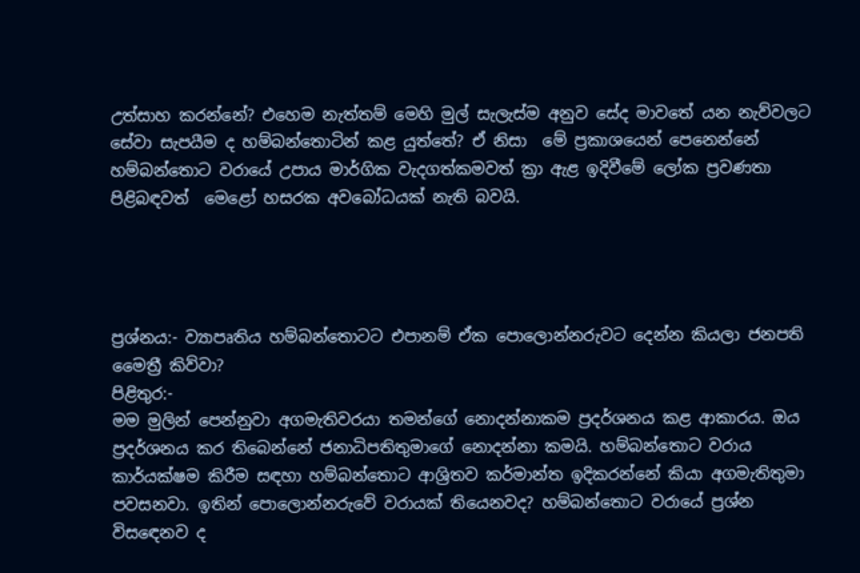උත්සාහ කරන්නේ? එහෙම නැත්තම් මෙහි මුල් සැලැස්ම අනුව සේද මාවතේ යන නැව්වලට සේවා සැපයීම ද හම්බන්තොටින් කළ යුත්තේ? ඒ නිසා  මේ ප්‍රකාශයෙන් පෙනෙන්නේ හම්බන්තොට වරායේ උපාය මාර්ගික වැදගත්කමවත් ක්‍රා ඇළ ඉදිවීමේ ලෝක ප්‍රවණතා පිළිබඳවත්  මෙළෝ හසරක අවබෝධයක් නැති බවයි.




ප්‍රශ්නය:- ව්‍යාපෘතිය හම්බන්තොටට එපානම් ඒක පොලොන්නරුවට දෙන්න කියලා ජනපති මෛත්‍රී කිව්වා?
පිළිතුර:-
මම මුලින් පෙන්නුවා අගමැතිවරයා තමන්ගේ නොදන්නාකම ප්‍රදර්ශනය කළ ආකාරය. ඔය ප්‍රදර්ශනය කර තිබෙන්නේ ජනාධිපතිතුමාගේ නොදන්නා කමයි. හම්බන්තොට වරාය කාර්යක්ෂම කිරීම සඳහා හම්බන්තොට ආශ්‍රිතව කර්මාන්ත ඉදිකරන්නේ කියා අගමැතිතුමා පවසනවා. ඉතින් පොලොන්නරුවේ වරායක් තියෙනවද? හම්බන්තොට වරායේ ප්‍රශ්න විසඳෙනව ද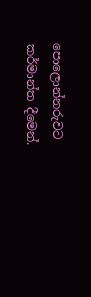පොලොන්නරුවට කර්මාන්ත දීමෙන්.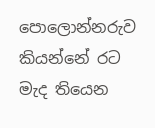පොලොන්නරුව කියන්නේ රට මැද තියෙන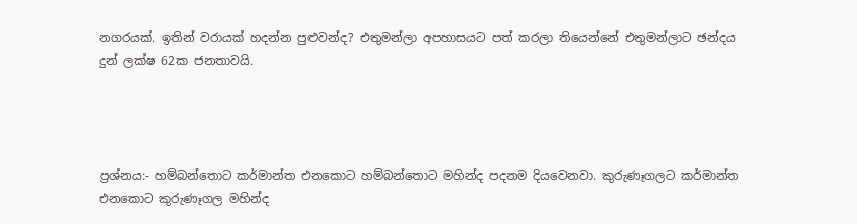නගරයක්. ඉතින් වරායක් හදන්න පුළුවන්ද? එතුමන්ලා අපහාසයට පත් කරලා තියෙන්නේ එතුමන්ලාට ඡන්දය දුන් ලක්ෂ 62ක ජනතාවයි.




ප්‍රශ්නය:- හම්බන්තොට කර්මාන්ත එනකොට හම්බන්තොට මහින්ද පදනම දියවෙනවා. කුරුණෑගලට කර්මාන්ත එනකොට කුරුණෑගල මහින්ද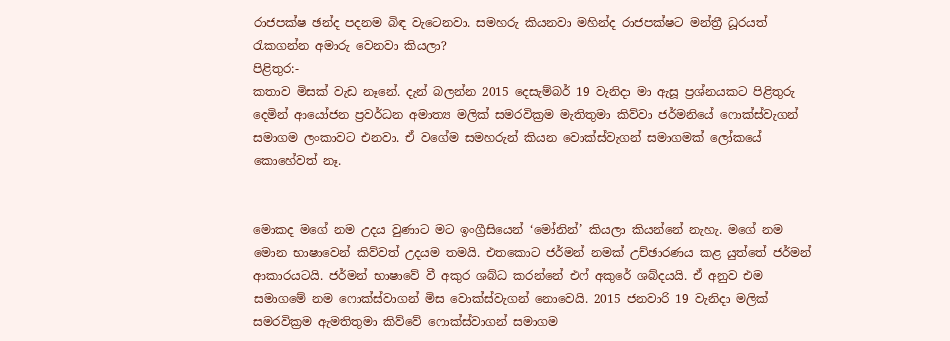රාජපක්ෂ ඡන්ද පදනම බිඳ වැටෙනවා. සමහරු කියනවා මහින්ද රාජපක්ෂට මන්ත්‍රී ධූරයත් රැකගන්න අමාරු වෙනවා කියලා?
පිළිතුර:-
කතාව මිසක් වැඩ නෑනේ. දැන් බලන්න 2015 දෙසැම්බර් 19 වැනිදා මා ඇසූ ප්‍රශ්නයකට පිළිතුරු දෙමින් ආයෝජන ප්‍රවර්ධන අමාත්‍ය මලික් සමරවික්‍රම මැතිතුමා කිව්වා ජර්මනියේ ෆොක්ස්වැගන් සමාගම ලංකාවට එනවා. ඒ වගේම සමහරුන් කියන වොක්ස්වැගන් සමාගමක් ලෝකයේ කොහේවත් නෑ.


මොකද මගේ නම උදය වුණාට මට ඉංග්‍රීසියෙන් ‘මෝනින්’ කියලා කියන්නේ නැහැ. මගේ නම මොන භාෂාවෙන් කිව්වත් උදයම තමයි. එතකොට ජර්මන් නමක් උච්ඡාරණය කළ යුත්තේ ජර්මන් ආකාරයටයි. ජර්මන් භාෂාවේ වී අකුර ශබ්ධ කරන්නේ එෆ් අකුරේ ශබ්දයයි. ඒ අනුව එම සමාගමේ නම ෆොක්ස්වාගන් මිස වොක්ස්වැගන් නොවෙයි. 2015 ජනවාරි 19 වැනිදා මලික් සමරවික්‍රම ඇමතිතුමා කිව්වේ ෆොක්ස්වාගන් සමාගම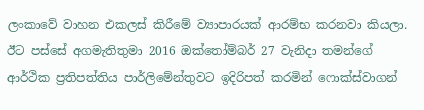ලංකාවේ වාහන එකලස් කිරීමේ ව්‍යාපාරයක් ආරම්භ කරනවා කියලා. ඊට පස්සේ අගමැතිතුමා 2016 ඔක්තෝම්බර් 27 වැනිදා තමන්ගේ ආර්ථික ප්‍රතිපත්තිය පාර්ලිමේන්තුවට ඉදිරිපත් කරමින් ෆොක්ස්වාගන්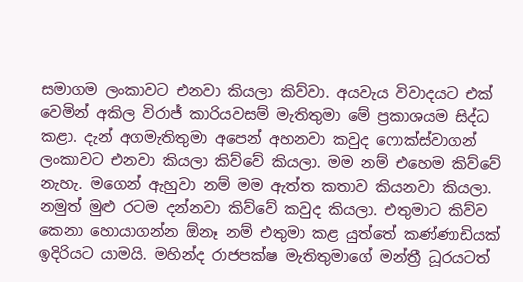සමාගම ලංකාවට එනවා කියලා කිව්වා. අයවැය විවාදයට එක් වෙමින් අකිල විරාජ් කාරියවසම් මැතිතුමා මේ ප්‍රකාශයම සිද්ධ කළා. දැන් අගමැතිතුමා අපෙන් අහනවා කවුද ෆොක්ස්වාගන් ලංකාවට එනවා කියලා කිව්වේ කියලා. මම නම් එහෙම කිව්වේ නැහැ. මගෙන් ඇහුවා නම් මම ඇත්ත කතාව කියනවා කියලා. නමුත් මුළු රටම දන්නවා කිව්වේ කවුද කියලා. එතුමාට කිව්ව කෙනා හොයාගන්න ඕනෑ නම් එතුමා කළ යුත්තේ කණ්ණාඩියක් ඉදිරියට යාමයි. මහින්ද රාජපක්ෂ මැතිතුමාගේ මන්ත්‍රී ධූරයටත්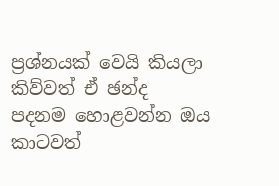ප්‍රශ්නයක් වෙයි කියලා කිව්වත් ඒ ඡන්ද පදනම හොළවන්න ඔය කාටවත්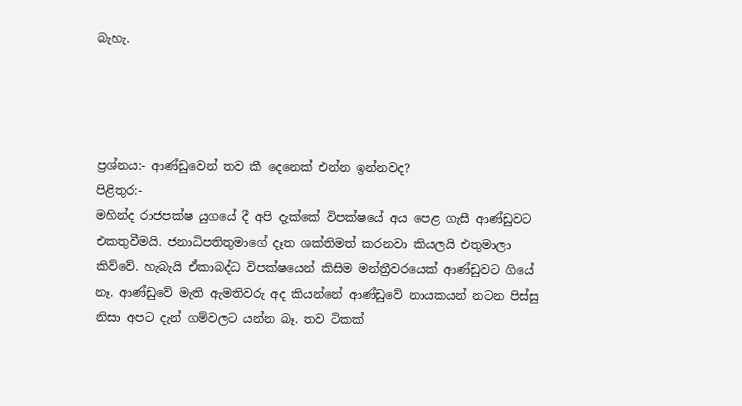බැහැ.




ප්‍රශ්නය:- ආණ්ඩුවෙන් තව කී දෙනෙක් එන්න ඉන්නවද?
පිළිතුර:-
මහින්ද රාජපක්ෂ යුගයේ දී අපි දැක්කේ විපක්ෂයේ අය පෙළ ගැසී ආණ්ඩුවට එකතුවීමයි. ජනාධිපතිතුමාගේ දෑත ශක්තිමත් කරනවා කියලයි එතුමාලා කිව්වේ. හැබැයි ඒකාබද්ධ විපක්ෂයෙන් කිසිම මන්ත්‍රීවරයෙක් ආණ්ඩුවට ගියේ නෑ. ආණ්ඩුවේ මැති ඇමතිවරු අද කියන්නේ ආණ්ඩුවේ නායකයන් නටන පිස්සු නිසා අපට දැන් ගම්වලට යන්න බෑ. තව ටිකක්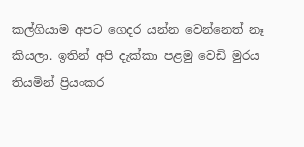කල්ගියාම අපට ගෙදර යන්න වෙන්නෙත් නෑ කියලා. ඉතින් අපි දැක්කා පළමු වෙඩි මුරය තියමින් ප්‍රියංකර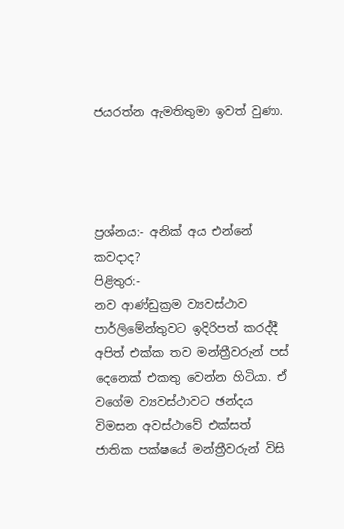ජයරත්න ඇමතිතුමා ඉවත් වුණා.




ප්‍රශ්නය:- අනික් අය එන්නේ කවදාද?
පිළිතුර:-
නව ආණ්ඩුක්‍රම ව්‍යවස්ථාව පාර්ලිමේන්තුවට ඉදිරිපත් කරද්දී අපිත් එක්ක තව මන්ත්‍රීවරුන් පස් දෙනෙක් එකතු වෙන්න හිටියා. ඒ වගේම ව්‍යවස්ථාවට ඡන්දය විමසන අවස්ථාවේ එක්සත් ජාතික පක්ෂයේ මන්ත්‍රීවරුන් විසි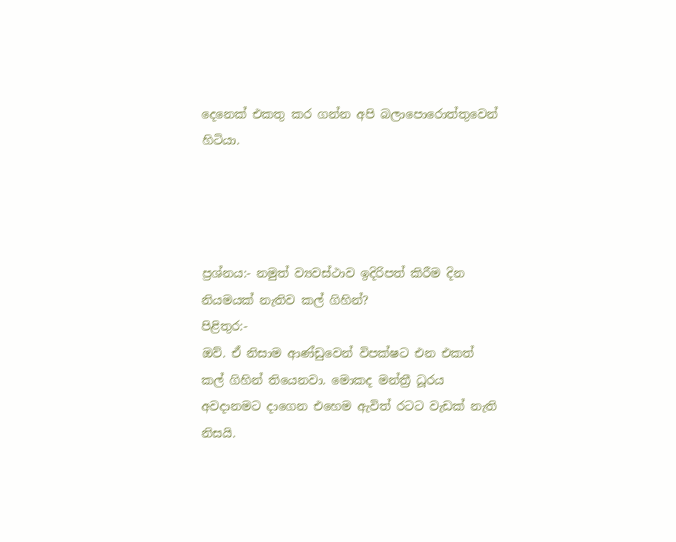දෙනෙක් එකතු කර ගන්න අපි බලාපොරොත්තුවෙන් හිටියා.




ප්‍රශ්නය:- නමුත් ව්‍යවස්ථාව ඉදිරිපත් කිරීම දින නියමයක් නැතිව කල් ගිහින්?
පිළිතුර:-
ඔව්. ඒ නිසාම ආණ්ඩුවෙන් විපක්ෂට එන එකත් කල් ගිහින් තියෙනවා. මොකද මන්ත්‍රී ධූරය අවදානමට දාගෙන එහෙම ඇවිත් රටට වැඩක් නැති නිසයි.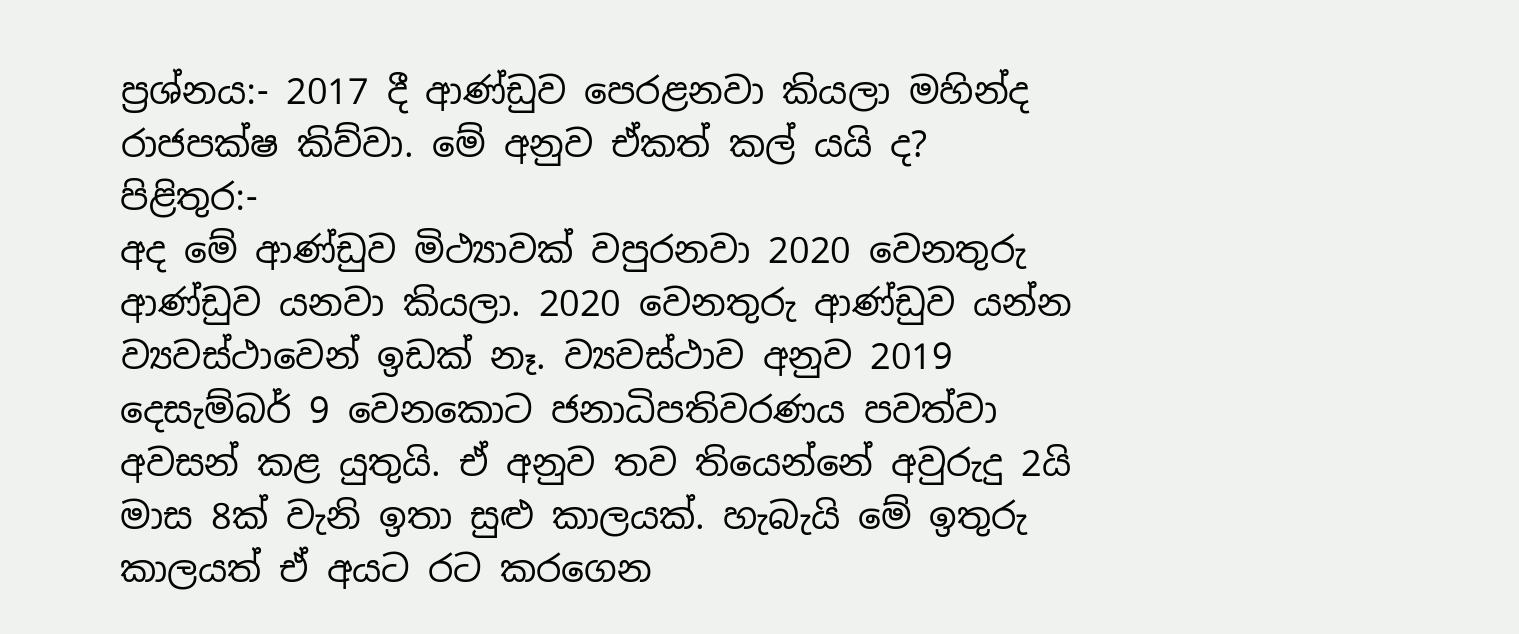ප්‍රශ්නය:- 2017 දී ආණ්ඩුව පෙරළනවා කියලා මහින්ද රාජපක්ෂ කිව්වා. මේ අනුව ඒකත් කල් යයි ද?
පිළිතුර:-
අද මේ ආණ්ඩුව මිථ්‍යාවක් වපුරනවා 2020 වෙනතුරු ආණ්ඩුව යනවා කියලා. 2020 වෙනතුරු ආණ්ඩුව යන්න ව්‍යවස්ථාවෙන් ඉඩක් නෑ. ව්‍යවස්ථාව අනුව 2019 දෙසැම්බර් 9 වෙනකොට ජනාධිපතිවරණය පවත්වා අවසන් කළ යුතුයි. ඒ අනුව තව තියෙන්නේ අවුරුදු 2යි මාස 8ක් වැනි ඉතා සුළු කාලයක්. හැබැයි මේ ඉතුරු කාලයත් ඒ අයට රට කරගෙන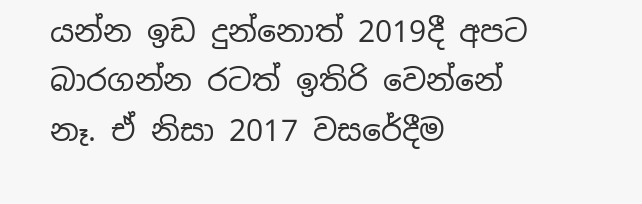යන්න ඉඩ දුන්නොත් 2019දී අපට බාරගන්න රටත් ඉතිරි වෙන්නේ නෑ. ඒ නිසා 2017 වසරේදීම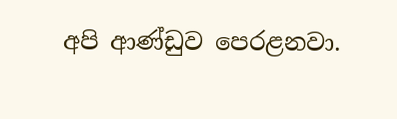අපි ආණ්ඩුව පෙරළනවා.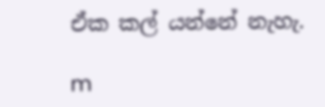ඒක කල් යන්නේ නැහැ.

m